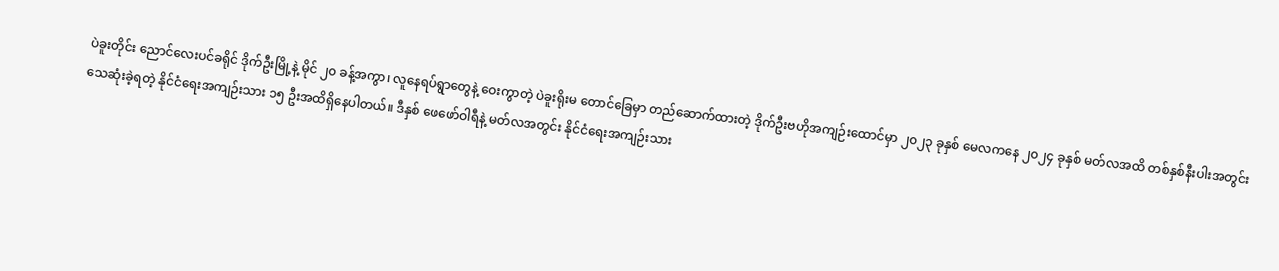ပဲခူးတိုင်း ညောင်လေးပင်ခရိုင် ဒိုက်ဦးမြို့နဲ့ မိုင် ၂၀ ခန့်အကွာ၊ လူနေရပ်ရွာတွေနဲ့ ဝေးကွာတဲ့ ပဲခူးရိုးမ တောင်ခြေမှာ တည်ဆောက်ထားတဲ့ ဒိုက်ဦးဗဟိုအကျဉ်းထောင်မှာ ၂၀၂၃ ခုနှစ် မေလကနေ ၂၀၂၄ ခုနှစ် မတ်လအထိ တစ်နှစ်နီးပါးအတွင်း သေဆုံးခဲ့ရတဲ့ နိုင်ငံရေးအကျဉ်းသား ၁၅ ဦးအထိရှိနေပါတယ်။ ဒီနှစ် ဖေဖော်ဝါရီနဲ့ မတ်လအတွင်း နိုင်ငံရေးအကျဉ်းသား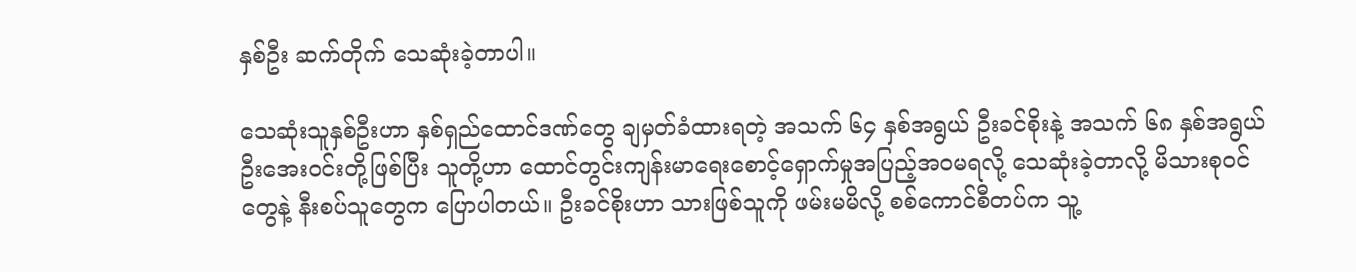နှစ်ဦး ဆက်တိုက် သေဆုံးခဲ့တာပါ။

သေဆုံးသူနှစ်ဦးဟာ နှစ်ရှည်ထောင်ဒဏ်တွေ ချမှတ်ခံထားရတဲ့ အသက် ၆၄ နှစ်အရွယ် ဦးခင်စိုးနဲ့ အသက် ၆၈ နှစ်အရွယ် ဦးအေးဝင်းတို့ဖြစ်ပြီး သူတို့ဟာ ထောင်တွင်းကျန်းမာရေးစောင့်ရှောက်မှုအပြည့်အ၀မရလို့ သေဆုံးခဲ့တာလို့ မိသားစုဝင်တွေနဲ့ နီးစပ်သူတွေက ပြောပါတယ်။ ဦးခင်စိုးဟာ သားဖြစ်သူကို ဖမ်းမမိလို့ စစ်ကောင်စီတပ်က သူ့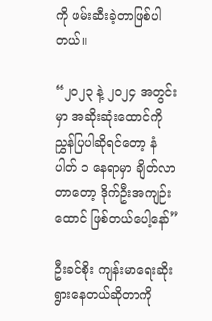ကို ဖမ်းဆီးခဲ့တာဖြစ်ပါတယ်။

“၂၀၂၃ နဲ့ ၂၀၂၄ အတွင်းမှာ အဆိုးဆုံးထောင်ကို ညွှန်ပြပါဆိုရင်တော့ နံပါတ် ၁ နေရာမှာ ချိတ်လာတာတော့ ဒိုက်ဦးအကျဉ်းထောင် ဖြစ်တယ်ပေါ့နော်”

ဦးခင်စိုး ကျန်းမာရေးဆိုးရွားနေတယ်ဆိုတာကို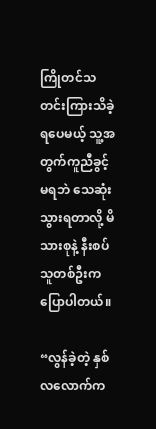ကြိုတင်သတင်းကြားသိခဲ့ရပေမယ့် သူ့အတွက်ကူညီခွင့်မရဘဲ သေဆုံးသွားရတာလို့ မိသားစုနဲ့ နီးစပ်သူတစ်ဦးက ပြောပါတယ်။

“လွန်ခဲ့တဲ့ နှစ်လလောက်က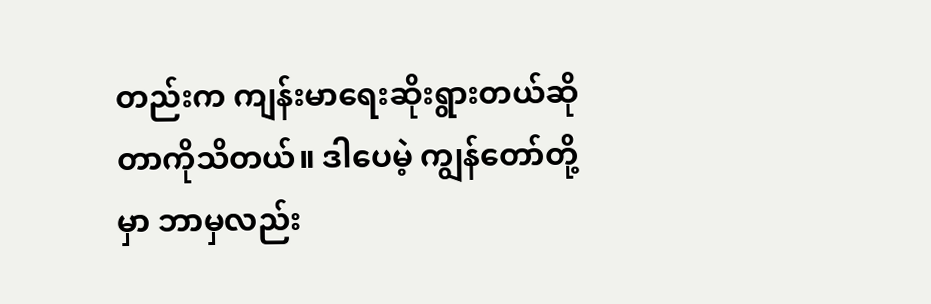တည်းက ကျန်းမာရေးဆိုးရွားတယ်ဆိုတာကိုသိတယ်။ ဒါပေမဲ့ ကျွန်တော်တို့မှာ ဘာမှလည်း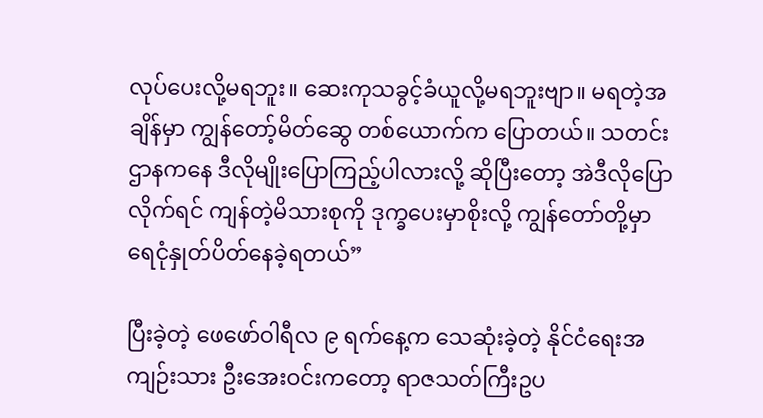လုပ်ပေးလို့မရဘူး။ ဆေးကုသခွင့်ခံယူလို့မရဘူးဗျာ။ မရတဲ့အချိန်မှာ ကျွန်တော့်မိတ်ဆွေ တစ်ယောက်က ပြောတယ်။ သတင်းဌာနကနေ ဒီလိုမျိုးပြောကြည့်ပါလားလို့ ဆိုပြီးတော့ အဲဒီလိုပြောလိုက်ရင် ကျန်တဲ့မိသားစုကို ဒုက္ခပေးမှာစိုးလို့ ကျွန်တော်တို့မှာ ရေငုံနှုတ်ပိတ်နေခဲ့ရတယ်”

ပြီးခဲ့တဲ့ ဖေဖော်ဝါရီလ ၉ ရက်နေ့က သေဆုံးခဲ့တဲ့ နိုင်ငံရေးအကျဉ်းသား ဦးအေးဝင်းကတော့ ရာဇသတ်ကြီးဥပ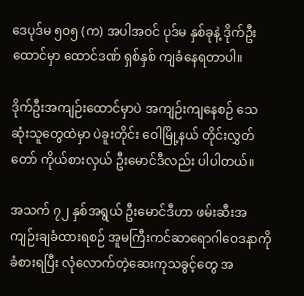ဒေပုဒ်မ ၅၀၅ (က) အပါအဝင် ပုဒ်မ နှစ်ခုနဲ့ ဒိုက်ဦးထောင်မှာ ထောင်ဒဏ် ရှစ်နှစ် ကျခံနေရတာပါ။

ဒိုက်ဦးအကျဉ်းထောင်မှာပဲ အကျဉ်းကျနေစဉ် သေဆုံးသူတွေထဲမှာ ပဲခူးတိုင်း ဝေါမြို့နယ် တိုင်းလွှတ်တော် ကိုယ်စားလှယ် ဦးမောင်ဒီလည်း ပါပါတယ်။

အသက် ၇၂ နှစ်အရွယ် ဦးမောင်ဒီဟာ ဖမ်းဆီးအကျဉ်းချခံထားရစဉ် အူမကြီးကင်ဆာရောဂါဝေဒနာကို ခံစားရပြီး လုံလောက်တဲ့ဆေးကုသခွင့်တွေ အ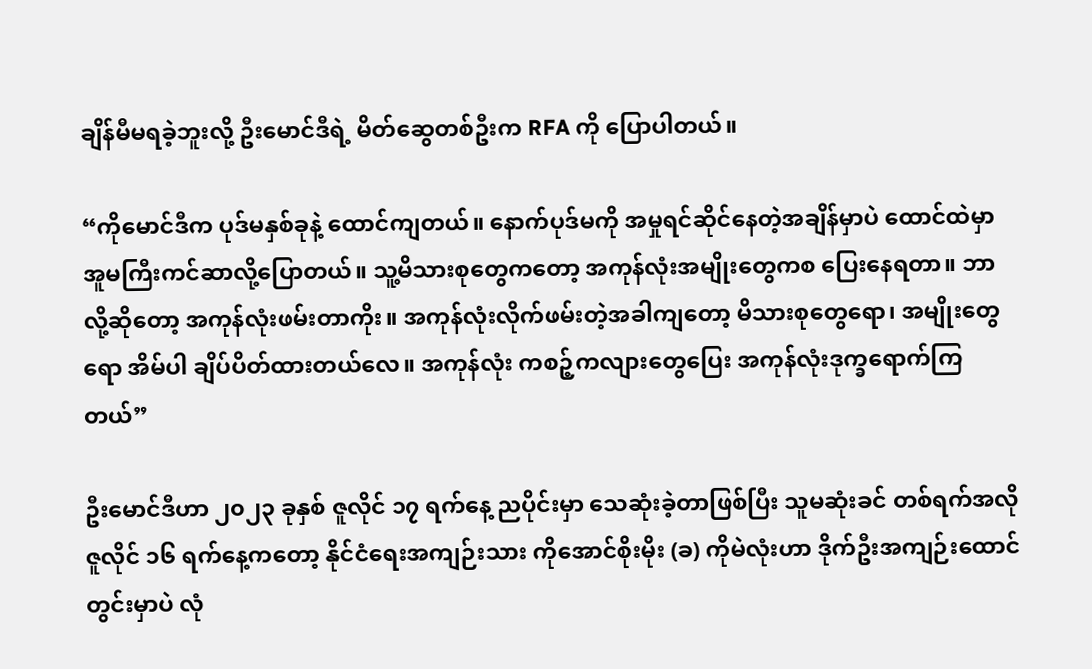ချိန်မီမရခဲ့ဘူးလို့ ဦးမောင်ဒီရဲ့ မိတ်ဆွေတစ်ဦးက RFA ကို ပြောပါတယ်။

“ကိုမောင်ဒီက ပုဒ်မနှစ်ခုနဲ့ ထောင်ကျတယ်။ နောက်ပုဒ်မကို အမှုရင်ဆိုင်နေတဲ့အချိန်မှာပဲ ထောင်ထဲမှာ အူမကြီးကင်ဆာလို့ပြောတယ်။ သူ့မိသားစုတွေကတော့ အကုန်လုံးအမျိုးတွေကစ ပြေးနေရတာ။ ဘာလို့ဆိုတော့ အကုန်လုံးဖမ်းတာကိုး။ အကုန်လုံးလိုက်ဖမ်းတဲ့အခါကျတော့ မိသားစုတွေရော၊ အမျိုးတွေရော အိမ်ပါ ချိပ်ပိတ်ထားတယ်လေ။ အကုန်လုံး ကစဉ့်ကလျားတွေပြေး အကုန်လုံးဒုက္ခရောက်ကြတယ်”

ဦးမောင်ဒီဟာ ၂၀၂၃ ခုနှစ် ဇူလိုင် ၁၇ ရက်နေ့ ညပိုင်းမှာ သေဆုံးခဲ့တာဖြစ်ပြီး သူမဆုံးခင် တစ်ရက်အလို ဇူလိုင် ၁၆ ရက်နေ့ကတော့ နိုင်ငံရေးအကျဉ်းသား ကိုအောင်စိုးမိုး (ခ) ကိုမဲလုံးဟာ ဒိုက်ဦးအကျဉ်းထောင်တွင်းမှာပဲ လုံ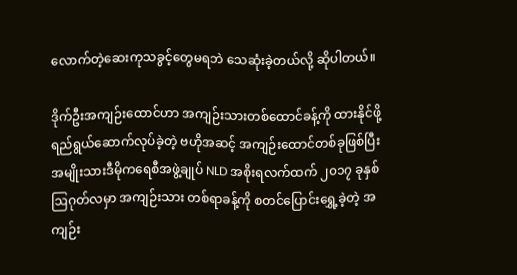လောက်တဲ့ဆေးကုသခွင့်တွေမရဘဲ သေဆုံးခဲ့တယ်လို့ ဆိုပါတယ်။

ဒိုက်ဦးအကျဉ်းထောင်ဟာ အကျဉ်းသားတစ်ထောင်ခန့်ကို ထားနိုင်ဖို့ ရည်ရွယ်ဆောက်လုပ်ခဲ့တဲ့ ဗဟိုအဆင့် အကျဉ်းထောင်တစ်ခုဖြစ်ပြီး အမျိုးသားဒီမိုကရေစီအဖွဲ့ချုပ် NLD အစိုးရလက်ထက် ၂၀၁၇ ခုနှစ် ဩဂုတ်လမှာ အကျဉ်းသား တစ်ရာခန့်ကို စတင်ပြောင်းရွှေ့ခဲ့တဲ့ အကျဉ်း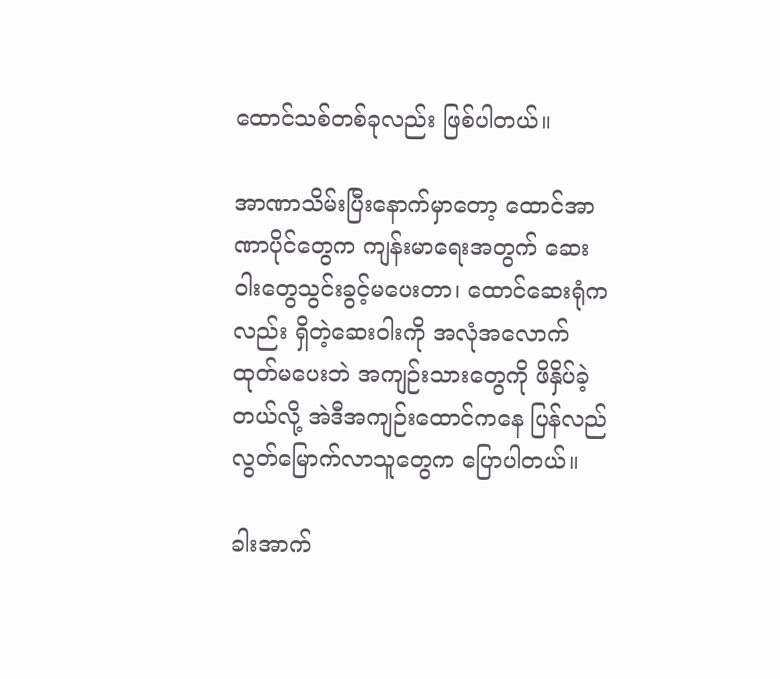ထောင်သစ်တစ်ခုလည်း ဖြစ်ပါတယ်။

အာဏာသိမ်းပြီးနောက်မှာတော့ ထောင်အာဏာပိုင်တွေက ကျန်းမာရေးအတွက် ဆေးဝါးတွေသွင်းခွင့်မပေးတာ၊ ထောင်ဆေးရုံကလည်း ရှိတဲ့ဆေးဝါးကို အလုံအလောက်ထုတ်မပေးဘဲ အကျဉ်းသားတွေကို ဖိနှိပ်ခဲ့တယ်လို့ အဲဒီအကျဉ်းထောင်ကနေ ပြန်လည်လွတ်မြောက်လာသူတွေက ပြောပါတယ်။

ခါးအာက်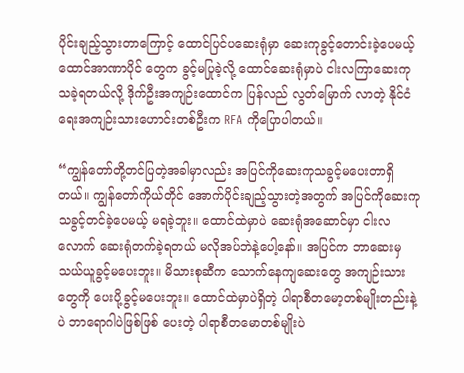ပိုင်းချည့်သွားတာကြောင့် ထောင်ပြင်ပဆေးရုံမှာ ဆေးကုခွင့်တောင်းခဲ့ပေမယ့် ထောင်အာဏာပိုင် တွေက ခွင့်မပြုခဲ့လို့ ထောင်ဆေးရုံမှာပဲ ငါးလကြာဆေးကုသခဲ့ရတယ်လို့ ဒိုက်ဦးအကျဉ်းထောင်က ပြန်လည် လွတ်မြောက် လာတဲ့ နိုင်ငံရေးအကျဉ်းသားဟောင်းတစ်ဦးက RFA ကိုပြောပါတယ်။

“ကျွန်တော်တို့တင်ပြတဲ့အခါမှာလည်း အပြင်ကိုဆေးကုသခွင့်မပေးတာရှိတယ်။ ကျွန်တော်ကိုယ်တိုင် အောက်ပိုင်းချည့်သွားတဲ့အတွက် အပြင်ကိုဆေးကုသခွင့်တင်ခဲ့ပေမယ့် မရခဲ့ဘူး။ ထောင်ထဲမှာပဲ ဆေးရုံအဆောင်မှာ ငါးလလောက် ဆေးရုံတက်ခဲ့ရတယ် မလိုအပ်ဘဲနဲ့ပေါ့နော်။ အပြင်က ဘာဆေးမှ သယ်ယူခွင့်မပေးဘူး။ မိသားစုဆီက သောက်နေကျဆေးတွေ အကျဉ်းသားတွေကို ပေးပို့ခွင့်မပေးဘူး။ ထောင်ထဲမှာပဲရှိတဲ့ ပါရာစီတမော့တစ်မျိုးတည်းနဲ့ပဲ ဘာရောဂါပဲဖြစ်ဖြစ် ပေးတဲ့ ပါရာစီတမောတစ်မျိုးပဲ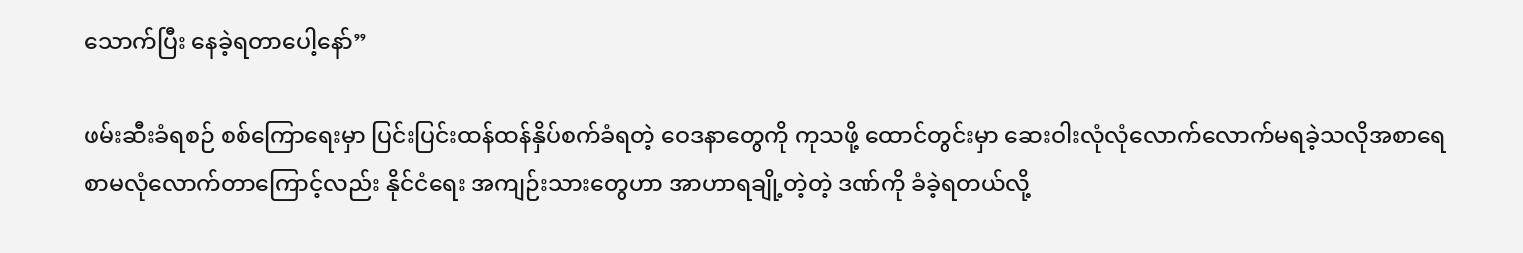သောက်ပြီး နေခဲ့ရတာပေါ့နော်”

ဖမ်းဆီးခံရစဉ် စစ်ကြောရေးမှာ ပြင်းပြင်းထန်ထန်နှိပ်စက်ခံရတဲ့ ဝေဒနာတွေကို ကုသဖို့ ထောင်တွင်းမှာ ဆေးဝါးလုံလုံလောက်လောက်မရခဲ့သလိုအစာရေစာမလုံလောက်တာကြောင့်လည်း နိုင်ငံရေး အကျဉ်းသားတွေဟာ အာဟာရချို့တဲ့တဲ့ ဒဏ်ကို ခံခဲ့ရတယ်လို့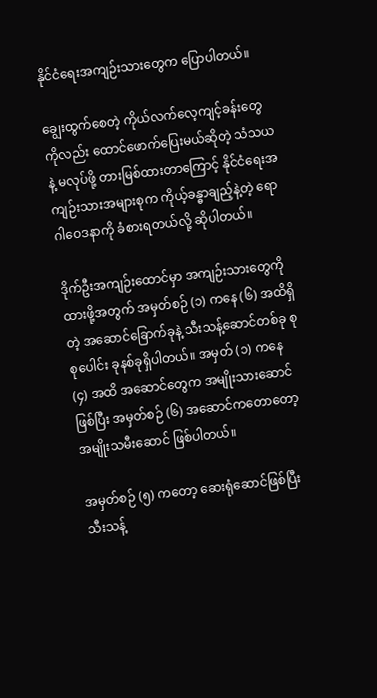နိုင်ငံရေးအကျဉ်းသားတွေက ပြောပါတယ်။

ချွေးထွက်စေတဲ့ ကိုယ်လက်လေ့ကျင့်ခန်းတွေကိုလည်း ထောင်ဖောက်ပြေးမယ်ဆိုတဲ့ သံသယနဲ့ မလုပ်ဖို့ တားမြစ်ထားတာကြောင့် နိုင်ငံရေးအကျဉ်းသားအများစုက ကိုယ့်ခန္ဓာချည့်နဲ့တဲ့ ရောဂါဝေဒနာကို ခံစားရတယ်လို့ ဆိုပါတယ်။

ဒိုက်ဦးအကျဉ်းထောင်မှာ အကျဉ်းသားတွေကို ထားဖို့အတွက် အမှတ်စဉ် (၁) ကနေ (၆) အထိရှိတဲ့ အဆောင်ခြောက်ခုနဲ့ သီးသန့်ဆောင်တစ်ခု စုစုပေါင်း ခုနစ်ခုရှိပါတယ်။ အမှတ် (၁) ကနေ (၄) အထိ အဆောင်တွေက အမျိုးသားဆောင်ဖြစ်ပြီး အမှတ်စဉ် (၆) အဆောင်ကတောတော့ အမျိုးသမီးဆောင် ဖြစ်ပါတယ်။

အမှတ်စဉ် (၅) ကတော့ ဆေးရုံဆောင်ဖြစ်ပြီး သီးသန့်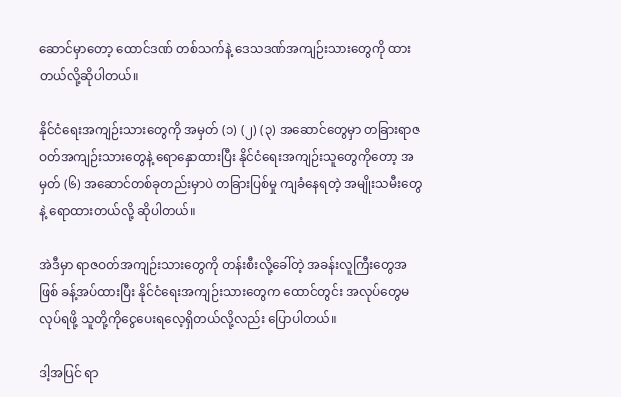ဆောင်မှာတော့ ထောင်ဒဏ် တစ်သက်နဲ့ ဒေသဒဏ်အကျဉ်းသားတွေကို ထားတယ်လို့ဆိုပါတယ်။

နိုင်ငံရေးအကျဉ်းသားတွေကို အမှတ် (၁) (၂) (၃) အဆောင်တွေမှာ တခြားရာဇဝတ်အကျဉ်းသားတွေနဲ့ ရောနှောထားပြီး နိုင်ငံရေးအကျဉ်းသူတွေကိုတော့ အမှတ် (၆) အဆောင်တစ်ခုတည်းမှာပဲ တခြားပြစ်မှု ကျခံနေရတဲ့ အမျိုးသမီးတွေနဲ့ ရောထားတယ်လို့ ဆိုပါတယ်။

အဲဒီမှာ ရာဇဝတ်အကျဉ်းသားတွေကို တန်းစီးလို့ခေါ်တဲ့ အခန်းလူကြီးတွေအဖြစ် ခန့်အပ်ထားပြီး နိုင်ငံရေးအကျဉ်းသားတွေက ထောင်တွင်း အလုပ်တွေမလုပ်ရဖို့ သူတို့ကိုငွေပေးရလေ့ရှိတယ်လို့လည်း ပြောပါတယ်။

ဒါ့အပြင် ရာ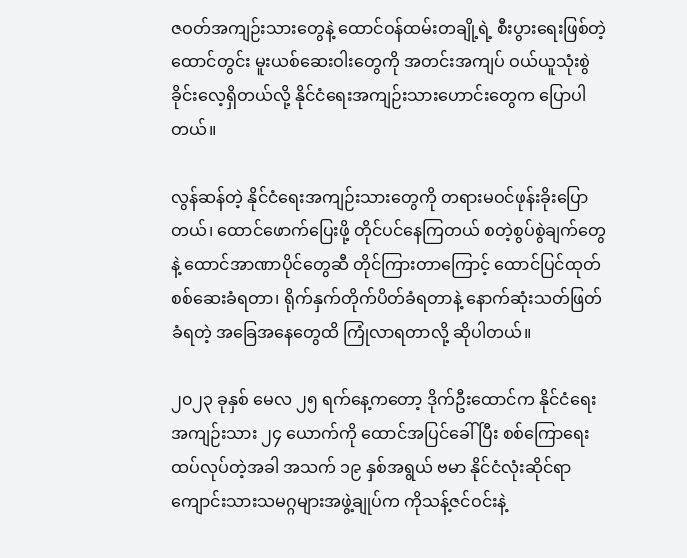ဇဝတ်အကျဉ်းသားတွေနဲ့ ထောင်ဝန်ထမ်းတချို့ရဲ့ စီးပွားရေးဖြစ်တဲ့ ထောင်တွင်း မူးယစ်ဆေးဝါးတွေကို အတင်းအကျပ် ဝယ်ယူသုံးစွဲခိုင်းလေ့ရှိတယ်လို့ နိုင်ငံရေးအကျဉ်းသားဟောင်းတွေက ပြောပါတယ်။

လွန်ဆန်တဲ့ နိုင်ငံရေးအကျဉ်းသားတွေကို တရားမဝင်ဖုန်းခိုးပြောတယ်၊ ထောင်ဖောက်ပြေးဖို့ တိုင်ပင်နေကြတယ် စတဲ့စွပ်စွဲချက်တွေနဲ့ ထောင်အာဏာပိုင်တွေဆီ တိုင်ကြားတာကြောင့် ထောင်ပြင်ထုတ်စစ်ဆေးခံရတာ၊ ရိုက်နှက်တိုက်ပိတ်ခံရတာနဲ့ နောက်ဆုံးသတ်ဖြတ်ခံရတဲ့ အခြေအနေတွေထိ ကြုံလာရတာလို့ ဆိုပါတယ်။

၂၀၂၃ ခုနှစ် မေလ ၂၅ ရက်နေ့ကတော့ ဒိုက်ဦးထောင်က နိုင်ငံရေးအကျဉ်းသား ၂၄ ယောက်ကို ထောင်အပြင်ခေါ်ပြီး စစ်ကြောရေးထပ်လုပ်တဲ့အခါ အသက် ၁၉ နှစ်အရွယ် ဗမာ နိုင်ငံလုံးဆိုင်ရာ ကျောင်းသားသမဂ္ဂများအဖွဲ့ချုပ်က ကိုသန့်ဇင်ဝင်းနဲ့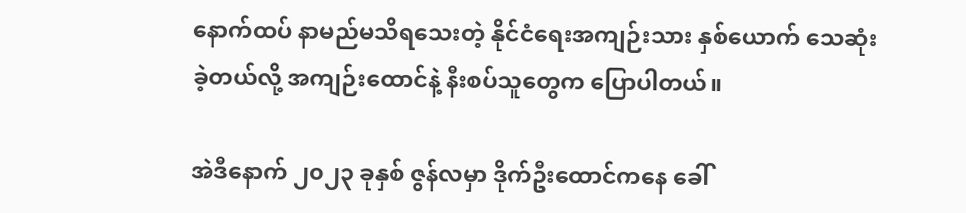နောက်ထပ် နာမည်မသိရသေးတဲ့ နိုင်ငံရေးအကျဉ်းသား နှစ်ယောက် သေဆုံးခဲ့တယ်လို့ အကျဉ်းထောင်နဲ့ နီးစပ်သူတွေက ပြောပါတယ်။

အဲဒီနောက် ၂၀၂၃ ခုနှစ် ဇွန်လမှာ ဒိုက်ဦးထောင်ကနေ ခေါ်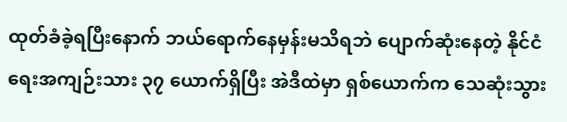ထုတ်ခံခဲ့ရပြီးနောက် ဘယ်ရောက်နေမှန်းမသိရဘဲ ပျောက်ဆုံးနေတဲ့ နိုင်ငံရေးအကျဉ်းသား ၃၇ ယောက်ရှိပြီး အဲဒီထဲမှာ ရှစ်ယောက်က သေဆုံးသွား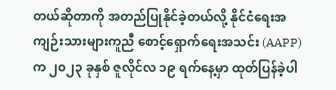တယ်ဆိုတာကို အတည်ပြုနိုင်ခဲ့တယ်လို့ နိုင်ငံရေးအကျဉ်းသားများကူညီ စောင့်ရှောက်ရေးအသင်း (AAPP) က ၂၀၂၃ ခုနှစ် ဇူလိုင်လ ၁၉ ရက်နေ့မှာ ထုတ်ပြန်ခဲ့ပါ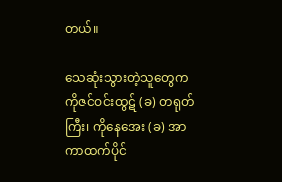တယ်။

သေဆုံးသွားတဲ့သူတွေက ကိုဇင်ဝင်းထွဋ် (ခ) တရုတ်ကြီး၊ ကိုနေအေး (ခ) အာကာထက်ပိုင်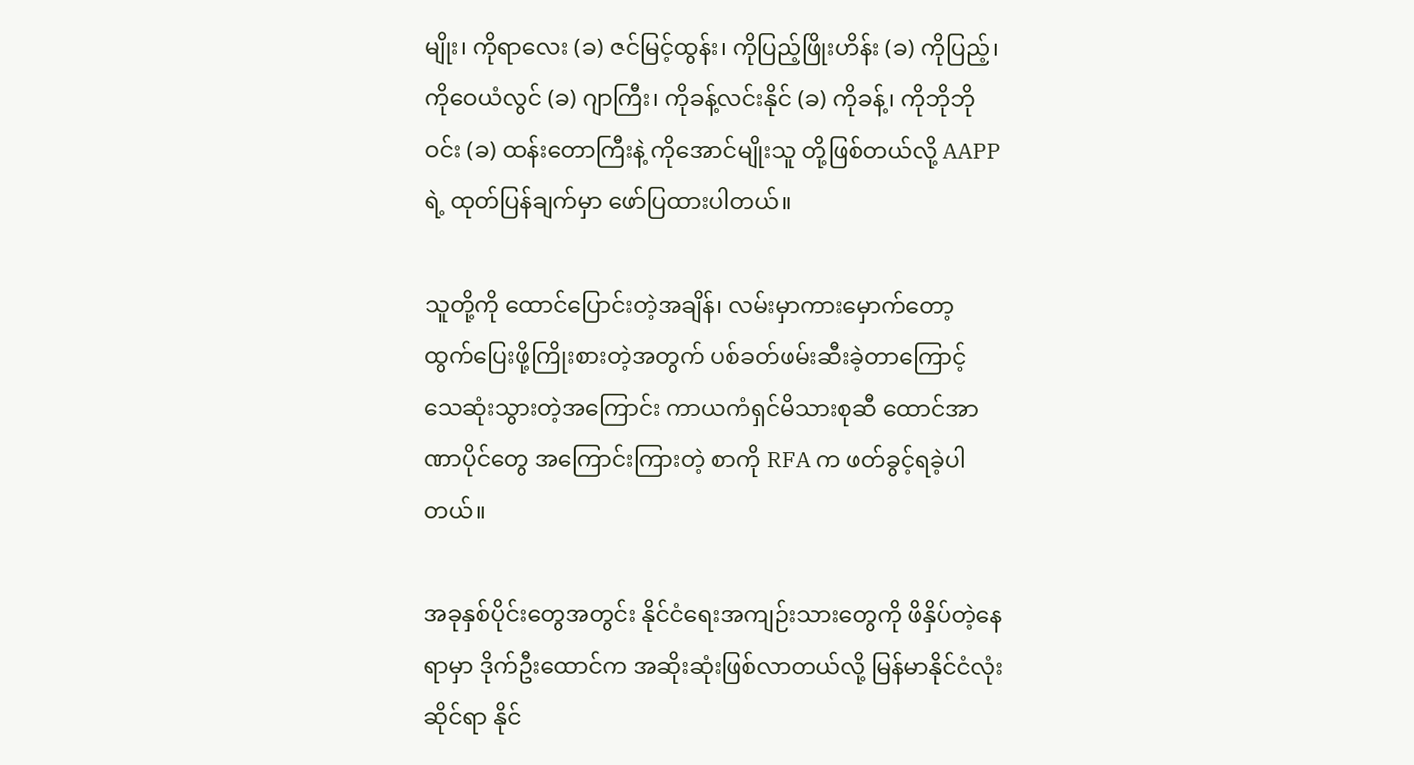မျိုး၊ ကိုရာလေး (ခ) ဇင်မြင့်ထွန်း၊ ကိုပြည့်ဖြိုးဟိန်း (ခ) ကိုပြည့်၊ ကိုဝေယံလွင် (ခ) ဂျာကြီး၊ ကိုခန့်လင်းနိုင် (ခ) ကိုခန့်၊ ကိုဘိုဘိုဝင်း (ခ) ထန်းတောကြီးနဲ့ ကိုအောင်မျိုးသူ တို့ဖြစ်တယ်လို့ AAPP ရဲ့ ထုတ်ပြန်ချက်မှာ ဖော်ပြထားပါတယ်။

သူတို့ကို ထောင်ပြောင်းတဲ့အချိန်၊ လမ်းမှာကားမှောက်တော့ ထွက်ပြေးဖို့ကြိုးစားတဲ့အတွက် ပစ်ခတ်ဖမ်းဆီးခဲ့တာကြောင့် သေဆုံးသွားတဲ့အကြောင်း ကာယကံရှင်မိသားစုဆီ ထောင်အာဏာပိုင်တွေ အကြောင်းကြားတဲ့ စာကို RFA က ဖတ်ခွင့်ရခဲ့ပါတယ်။

အခုနှစ်ပိုင်းတွေအတွင်း နိုင်ငံရေးအကျဉ်းသားတွေကို ဖိနှိပ်တဲ့နေရာမှာ ဒိုက်ဦးထောင်က အဆိုးဆုံးဖြစ်လာတယ်လို့ မြန်မာနိုင်ငံလုံးဆိုင်ရာ နိုင်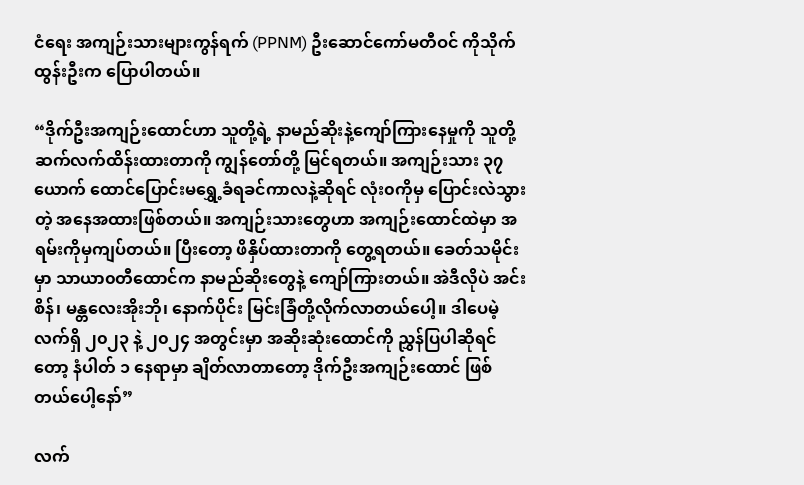ငံရေး အကျဉ်းသားများကွန်ရက် (PPNM) ဦးဆောင်ကော်မတီဝင် ကိုသိုက်ထွန်းဦးက ပြောပါတယ်။

“ဒိုက်ဦးအကျဉ်းထောင်ဟာ သူတို့ရဲ့ နာမည်ဆိုးနဲ့ကျော်ကြားနေမှုကို သူတို့ဆက်လက်ထိန်းထားတာကို ကျွန်တော်တို့ မြင်ရတယ်။ အကျဉ်းသား ၃၇ ယောက် ထောင်ပြောင်းမရွှေ့ခံရခင်ကာလနဲ့ဆိုရင် လုံး၀ကိုမှ ပြောင်းလဲသွားတဲ့ အနေအထားဖြစ်တယ်။ အကျဉ်းသားတွေဟာ အကျဉ်းထောင်ထဲမှာ အရမ်းကိုမှကျပ်တယ်။ ပြီးတော့ ဖိနှိပ်ထားတာကို တွေ့ရတယ်။ ခေတ်သမိုင်းမှာ သာယာ၀တီထောင်က နာမည်ဆိုးတွေနဲ့ ကျော်ကြားတယ်။ အဲဒီလိုပဲ အင်းစိန်၊ မန္တလေးအိုးဘို၊ နောက်ပိုင်း မြင်းခြံတို့လိုက်လာတယ်ပေါ့။ ဒါပေမဲ့ လက်ရှိ ၂၀၂၃ နဲ့ ၂၀၂၄ အတွင်းမှာ အဆိုးဆုံးထောင်ကို ညွှန်ပြပါဆိုရင်တော့ နံပါတ် ၁ နေရာမှာ ချိတ်လာတာတော့ ဒိုက်ဦးအကျဉ်းထောင် ဖြစ်တယ်ပေါ့နော်”

လက်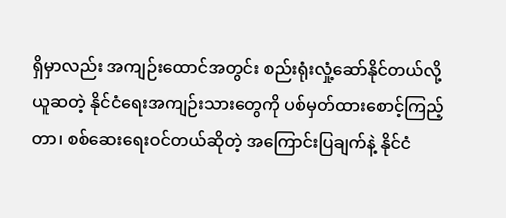ရှိမှာလည်း အကျဉ်းထောင်အတွင်း စည်းရုံးလှုံ့ဆော်နိုင်တယ်လို့ ယူဆတဲ့ နိုင်ငံရေးအကျဉ်းသားတွေကို ပစ်မှတ်ထားစောင့်ကြည့်တာ၊ စစ်ဆေးရေးဝင်တယ်ဆိုတဲ့ အကြောင်းပြချက်နဲ့ နိုင်ငံ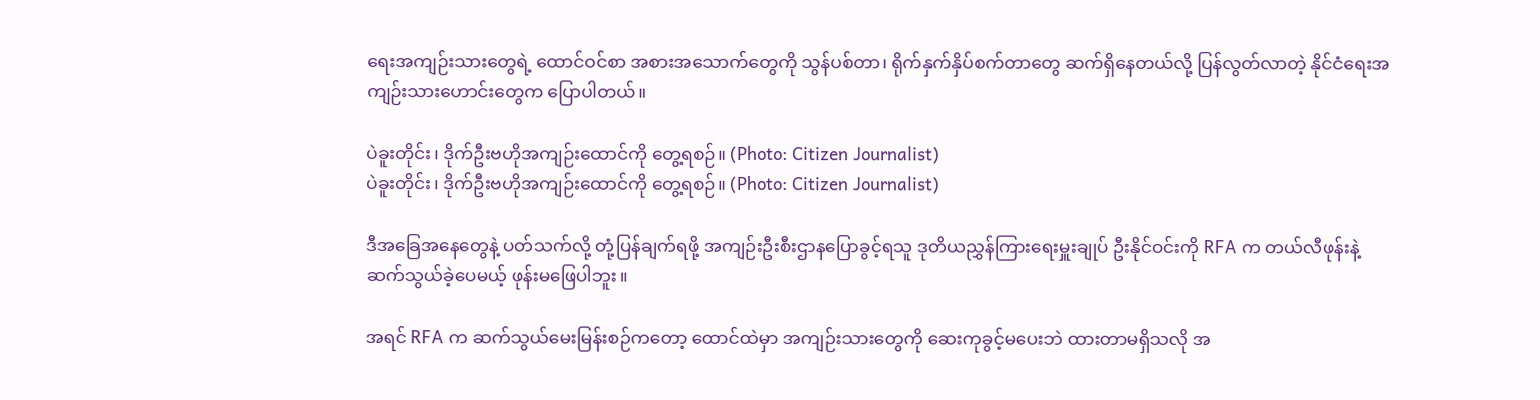ရေးအကျဉ်းသားတွေရဲ့ ထောင်ဝင်စာ အစားအသောက်တွေကို သွန်ပစ်တာ၊ ရိုက်နှက်နှိပ်စက်တာတွေ ဆက်ရှိနေတယ်လို့ ပြန်လွတ်လာတဲ့ နိုင်ငံရေးအကျဉ်းသားဟောင်းတွေက ပြောပါတယ်။

ပဲခူးတိုင်း၊ ဒိုက်ဦးဗဟိုအကျဉ်းထောင်ကို တွေ့ရစဉ်။ (Photo: Citizen Journalist)
ပဲခူးတိုင်း၊ ဒိုက်ဦးဗဟိုအကျဉ်းထောင်ကို တွေ့ရစဉ်။ (Photo: Citizen Journalist)

ဒီအခြေအနေတွေနဲ့ ပတ်သက်လို့ တုံ့ပြန်ချက်ရဖို့ အကျဉ်းဦးစီးဌာနပြောခွင့်ရသူ ဒုတိယညွှန်ကြားရေးမှူးချုပ် ဦးနိုင်ဝင်းကို RFA က တယ်လီဖုန်းနဲ့ ဆက်သွယ်ခဲ့ပေမယ့် ဖုန်းမဖြေပါဘူး။

အရင် RFA က ဆက်သွယ်မေးမြန်းစဉ်ကတော့ ထောင်ထဲမှာ အကျဉ်းသားတွေကို ဆေးကုခွင့်မပေးဘဲ ထားတာမရှိသလို အ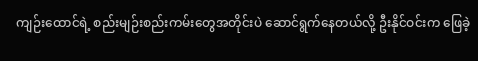ကျဉ်းထောင်ရဲ့ စည်းမျဉ်းစည်းကမ်းတွေအတိုင်းပဲ ဆောင်ရွက်နေတယ်လို့ ဦးနိုင်ဝင်းက ဖြေခဲ့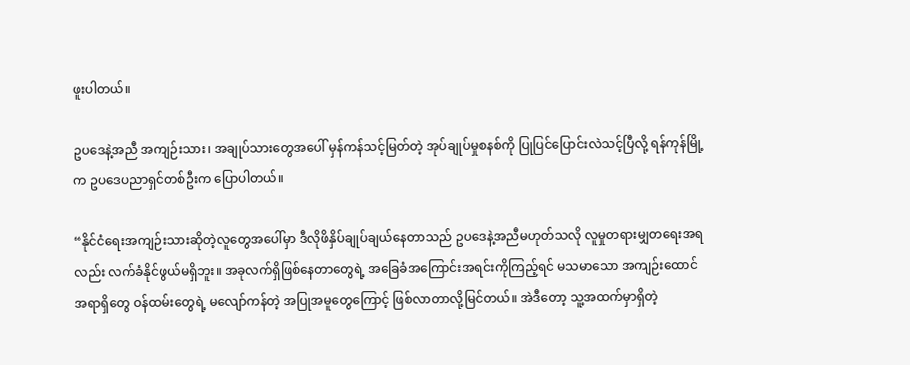ဖူးပါတယ်။

ဥပဒေနဲ့အညီ အကျဉ်းသား၊ အချုပ်သားတွေအပေါ် မှန်ကန်သင့်မြတ်တဲ့ အုပ်ချုပ်မှုစနစ်ကို ပြုပြင်ပြောင်းလဲသင့်ပြီလို့ ရန်ကုန်မြို့က ဥပဒေပညာရှင်တစ်ဦးက ပြောပါတယ်။

“နိုင်ငံရေးအကျဉ်းသားဆိုတဲ့လူတွေအပေါ်မှာ ဒီလိုဖိနှိပ်ချုပ်ချယ်နေတာသည် ဥပဒေနဲ့အညီမဟုတ်သလို လူမှုတရားမျှတရေးအရလည်း လက်ခံနိုင်ဖွယ်မရှိဘူး။ အခုလက်ရှိဖြစ်နေတာတွေရဲ့ အခြေခံအကြောင်းအရင်းကိုကြည့်ရင် မသမာသော အကျဉ်းထောင်အရာရှိတွေ ဝန်ထမ်းတွေရဲ့ မလျော်ကန်တဲ့ အပြုအမူတွေကြောင့် ဖြစ်လာတာလို့မြင်တယ်။ အဲဒီတော့ သူ့အထက်မှာရှိတဲ့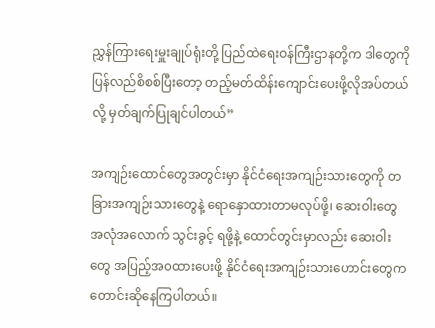ညွှန်ကြားရေးမှူးချုပ်ရုံးတို့ ပြည်ထဲရေးဝန်ကြီးဌာနတို့က ဒါတွေကို ပြန်လည်စိစစ်ပြီးတော့ တည့်မတ်ထိန်းကျောင်းပေးဖို့လိုအပ်တယ်လို့ မှတ်ချက်ပြုချင်ပါတယ်”

အကျဉ်းထောင်တွေအတွင်းမှာ နိုင်ငံရေးအကျဉ်းသားတွေကို တခြားအကျဉ်းသားတွေနဲ့ ရောနှောထားတာမလုပ်ဖို့၊ ဆေးဝါးတွေ အလုံအလောက် သွင်းခွင့် ရဖို့နဲ့ ထောင်တွင်းမှာလည်း ဆေးဝါးတွေ အပြည့်အ၀ထားပေးဖို့ နိုင်ငံရေးအကျဉ်းသားဟောင်းတွေက တောင်းဆိုနေကြပါတယ်။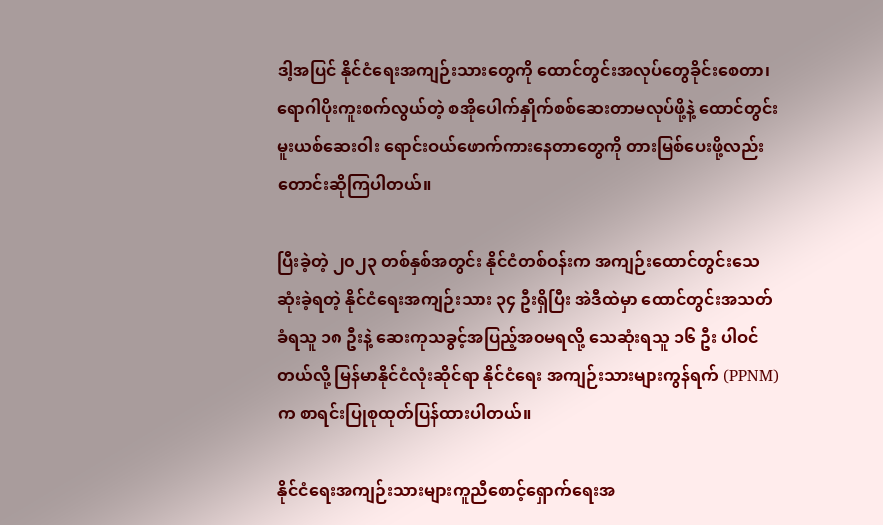ဒါ့အပြင် နိုင်ငံရေးအကျဉ်းသားတွေကို ထောင်တွင်းအလုပ်တွေခိုင်းစေတာ၊ ရောဂါပိုးကူးစက်လွယ်တဲ့ စအိုပေါက်နှိုက်စစ်ဆေးတာမလုပ်ဖို့နဲ့ ထောင်တွင်းမူးယစ်ဆေးဝါး ရောင်းဝယ်ဖောက်ကားနေတာတွေကို တားမြစ်ပေးဖို့လည်း တောင်းဆိုကြပါတယ်။

ပြီးခဲ့တဲ့ ၂၀၂၃ တစ်နှစ်အတွင်း နိုင်ငံတစ်ဝန်းက အကျဉ်းထောင်တွင်းသေဆုံးခဲ့ရတဲ့ နိုင်ငံရေးအကျဉ်းသား ၃၄ ဦးရှိပြီး အဲဒီထဲမှာ ထောင်တွင်းအသတ်ခံရသူ ၁၈ ဦးနဲ့ ဆေးကုသခွင့်အပြည့်အ၀မရလို့ သေဆုံးရသူ ၁၆ ဦး ပါဝင်တယ်လို့ မြန်မာနိုင်ငံလုံးဆိုင်ရာ နိုင်ငံရေး အကျဉ်းသားများကွန်ရက် (PPNM) က စာရင်းပြုစုထုတ်ပြန်ထားပါတယ်။

နိုင်ငံရေးအကျဉ်းသားများကူညီစောင့်ရှောက်ရေးအ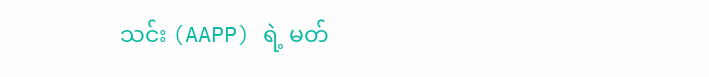သင်း (AAPP) ရဲ့ မတ်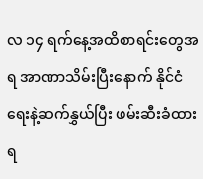လ ၁၄ ရက်နေ့အထိစာရင်းတွေအရ အာဏာသိမ်းပြီးနောက် နိုင်ငံရေးနဲ့ဆက်နွှယ်ပြီး ဖမ်းဆီးခံထားရ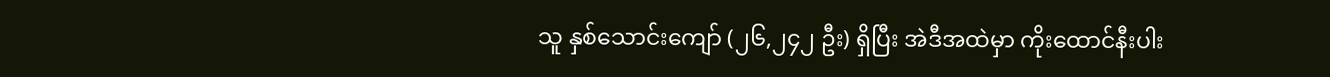သူ နှစ်သောင်းကျော် (၂၆,၂၄၂ ဦး) ရှိပြီး အဲဒီအထဲမှာ ကိုးထောင်နီးပါး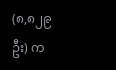(၈,၈၂၉ ဦး) က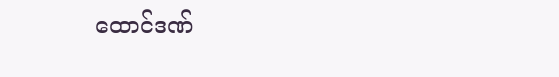ထောင်ဒဏ်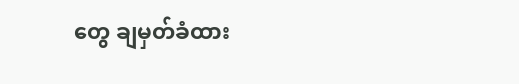တွေ ချမှတ်ခံထား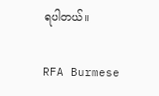ရပါတယ်။

RFA Burmese